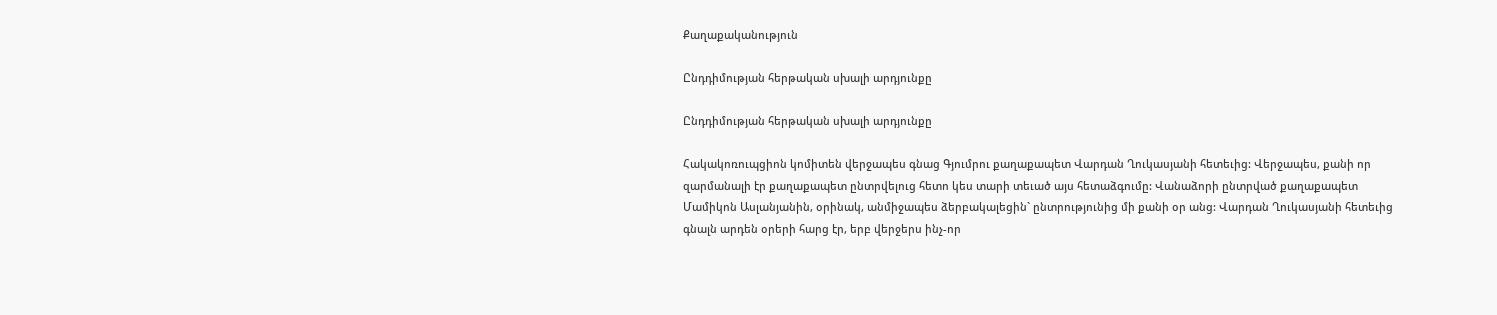Քաղաքականություն

Ընդդիմության հերթական սխալի արդյունքը

Ընդդիմության հերթական սխալի արդյունքը

Հակակոռուպցիոն կոմիտեն վերջապես գնաց Գյումրու քաղաքապետ Վարդան Ղուկասյանի հետեւից: Վերջապես, քանի որ զարմանալի էր քաղաքապետ ընտրվելուց հետո կես տարի տեւած այս հետաձգումը: Վանաձորի ընտրված քաղաքապետ Մամիկոն Ասլանյանին, օրինակ, անմիջապես ձերբակալեցին` ընտրությունից մի քանի օր անց: Վարդան Ղուկասյանի հետեւից գնալն արդեն օրերի հարց էր, երբ վերջերս ինչ-որ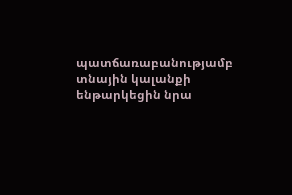պատճառաբանությամբ տնային կալանքի ենթարկեցին նրա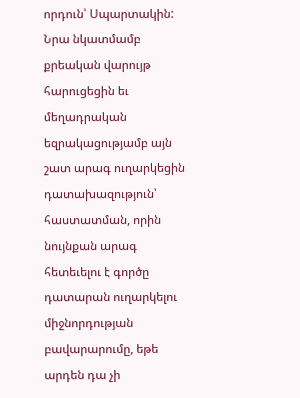որդուն՝ Սպարտակին: Նրա նկատմամբ քրեական վարույթ հարուցեցին եւ մեղադրական եզրակացությամբ այն շատ արագ ուղարկեցին դատախազություն՝ հաստատման, որին նույնքան արագ հետեւելու է գործը դատարան ուղարկելու միջնորդության բավարարումը, եթե արդեն դա չի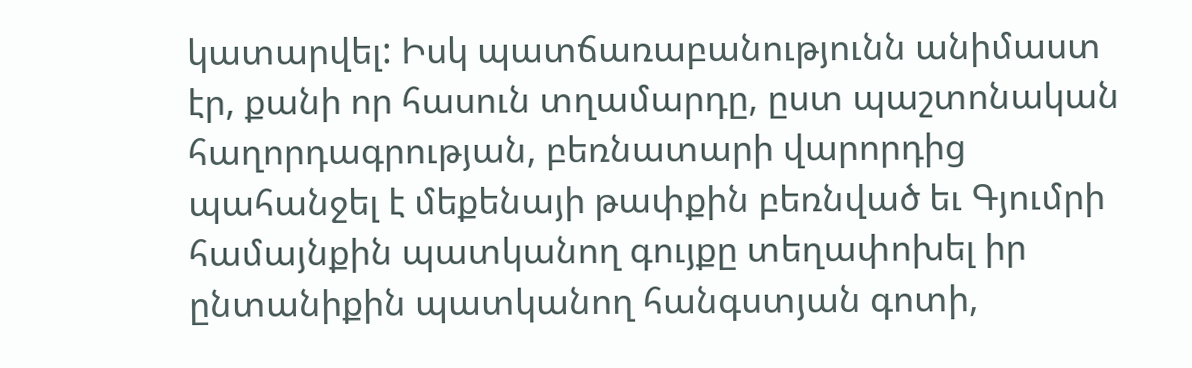կատարվել: Իսկ պատճառաբանությունն անիմաստ էր, քանի որ հասուն տղամարդը, ըստ պաշտոնական հաղորդագրության, բեռնատարի վարորդից պահանջել է մեքենայի թափքին բեռնված եւ Գյումրի համայնքին պատկանող գույքը տեղափոխել իր ընտանիքին պատկանող հանգստյան գոտի,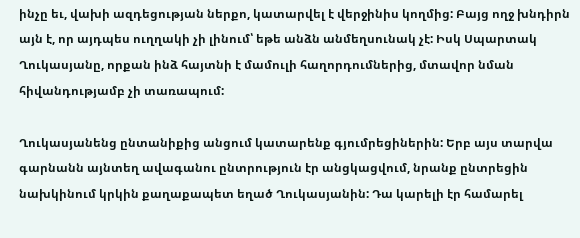ինչը եւ, վախի ազդեցության ներքո, կատարվել է վերջինիս կողմից: Բայց ողջ խնդիրն այն է, որ այդպես ուղղակի չի լինում՝ եթե անձն անմեղսունակ չէ: Իսկ Սպարտակ Ղուկասյանը, որքան ինձ հայտնի է մամուլի հաղորդումներից, մտավոր նման հիվանդությամբ չի տառապում:

Ղուկասյանենց ընտանիքից անցում կատարենք գյումրեցիներին: Երբ այս տարվա գարնանն այնտեղ ավագանու ընտրություն էր անցկացվում, նրանք ընտրեցին նախկինում կրկին քաղաքապետ եղած Ղուկասյանին: Դա կարելի էր համարել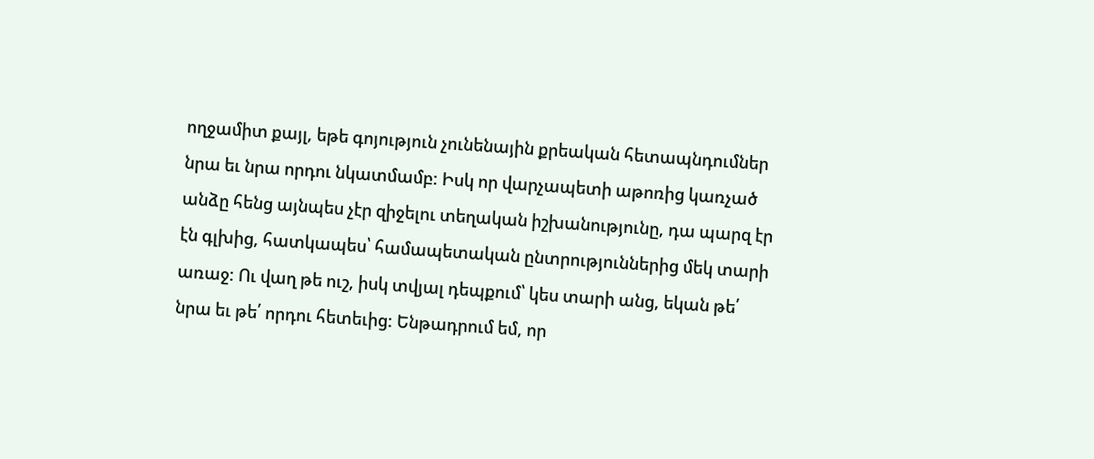ողջամիտ քայլ, եթե գոյություն չունենային քրեական հետապնդումներ նրա եւ նրա որդու նկատմամբ: Իսկ որ վարչապետի աթոռից կառչած անձը հենց այնպես չէր զիջելու տեղական իշխանությունը, դա պարզ էր էն գլխից, հատկապես՝ համապետական ընտրություններից մեկ տարի առաջ: Ու վաղ թե ուշ, իսկ տվյալ դեպքում՝ կես տարի անց, եկան թե՛ նրա եւ թե՛ որդու հետեւից: Ենթադրում եմ, որ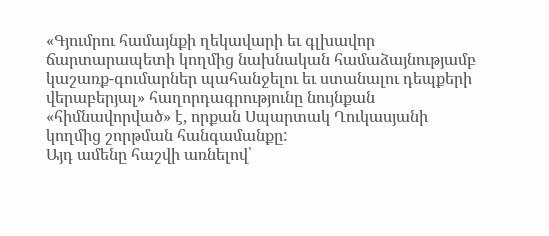«Գյումրու համայնքի ղեկավարի եւ գլխավոր ճարտարապետի կողմից նախնական համաձայնությամբ կաշառք-գումարներ պահանջելու եւ ստանալու դեպքերի վերաբերյալ» հաղորդագրությունը նույնքան «հիմնավորված» է, որքան Սպարտակ Ղուկասյանի կողմից շորթման հանգամանքը:
Այդ ամենը հաշվի առնելով՝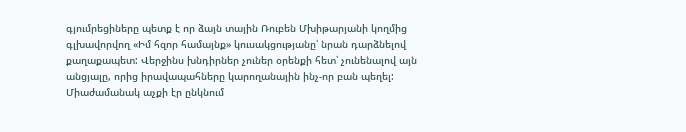գյումրեցիները պետք է որ ձայն տային Ռուբեն Մխիթարյանի կողմից գլխավորվող «Իմ հզոր համայնք» կուսակցությանը՝ նրան դարձնելով քաղաքապետ: Վերջինս խնդիրներ չուներ օրենքի հետ՝ չունենալով այն անցյալը, որից իրավապահները կարողանային ինչ-որ բան պեղել: Միաժամանակ աչքի էր ընկնում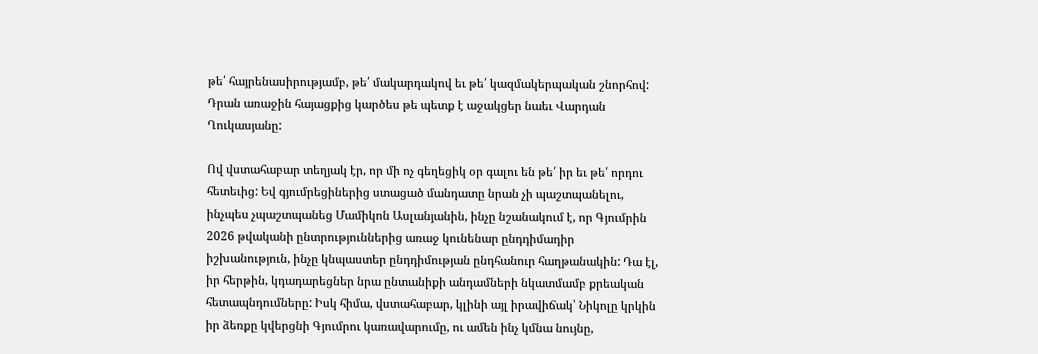թե՛ հայրենասիրությամբ, թե՛ մակարդակով եւ թե՛ կազմակերպական շնորհով: Դրան առաջին հայացքից կարծես թե պետք է աջակցեր նաեւ Վարդան Ղուկասյանը:

Ով վստահաբար տեղյակ էր, որ մի ոչ գեղեցիկ օր գալու են թե՛ իր եւ թե՛ որդու հետեւից: Եվ գյումրեցիներից ստացած մանդատը նրան չի պաշտպանելու, ինչպես չպաշտպանեց Մամիկոն Ասլանյանին, ինչը նշանակում է, որ Գյումրին 2026 թվականի ընտրություններից առաջ կունենար ընդդիմադիր իշխանություն, ինչը կնպաստեր ընդդիմության ընդհանուր հաղթանակին: Դա էլ, իր հերթին, կդադարեցներ նրա ընտանիքի անդամների նկատմամբ քրեական հետապնդումները: Իսկ հիմա, վստահաբար, կլինի այլ իրավիճակ՝ Նիկոլը կրկին իր ձեռքը կվերցնի Գյումրու կառավարումը, ու ամեն ինչ կմնա նույնը,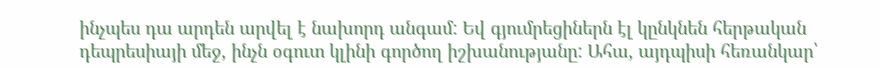ինչպես դա արդեն արվել է նախորդ անգամ: Եվ գյումրեցիներն էլ կընկնեն հերթական դեպրեսիայի մեջ, ինչն օգուտ կլինի գործող իշխանությանը: Ահա, այդպիսի հեռանկար՝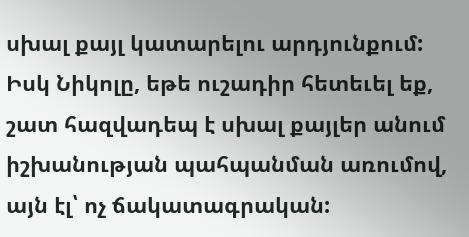սխալ քայլ կատարելու արդյունքում: Իսկ Նիկոլը, եթե ուշադիր հետեւել եք, շատ հազվադեպ է սխալ քայլեր անում իշխանության պահպանման առումով, այն էլ՝ ոչ ճակատագրական: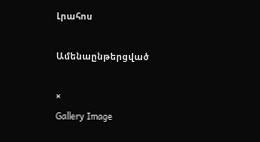Լրահոս

Ամենաընթերցված

×
Gallery Image